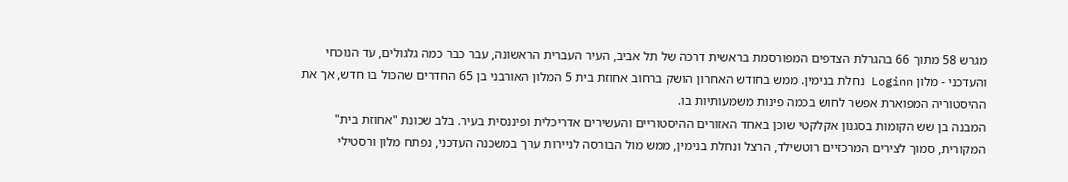מגרש 58 מתוך 66 בהגרלת הצדפים המפורסמת בראשית דרכה של תל אביב, העיר העברית הראשונה, עבר כבר כמה גלגולים, עד הנוכחי והעדכני - מלון Loginn נחלת בנימין. ממש בחודש האחרון הושק ברחוב אחוזת בית 5 המלון האורבני בן 65 החדרים שהכול בו חדש, אך את ההיסטוריה המפוארת אפשר לחוש בכמה פינות משמעותיות בו.
המבנה בן שש הקומות בסגנון אקלקטי שוכן באחד האזורים ההיסטוריים והעשירים אדריכלית ופיננסית בעיר. בלב שכונת "אחוזת בית" המקורית, סמוך לצירים המרכזיים רוטשילד, הרצל ונחלת בנימין, ממש מול הבורסה לניירות ערך במשכנה העדכני, נפתח מלון ורסטילי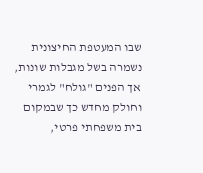שבו המעטפת החיצונית נשמרה בשל מגבלות שונות, אך הפנים "גולח" לגמרי וחולק מחדש כך שבמקום בית משפחתי פרטי,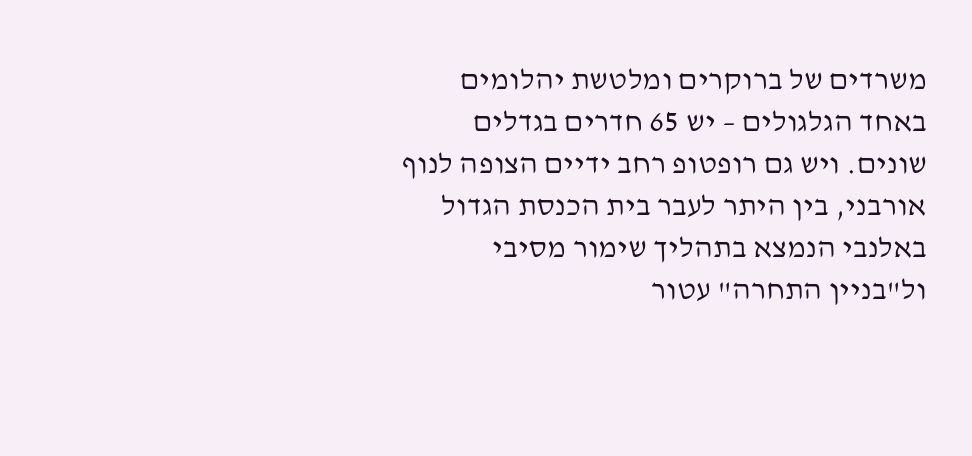משרדים של ברוקרים ומלטשת יהלומים באחד הגלגולים – יש 65 חדרים בגדלים שונים. ויש גם רופטופ רחב ידיים הצופה לנוף אורבני, בין היתר לעבר בית הכנסת הגדול באלנבי הנמצא בתהליך שימור מסיבי ול"בניין התחרה" עטור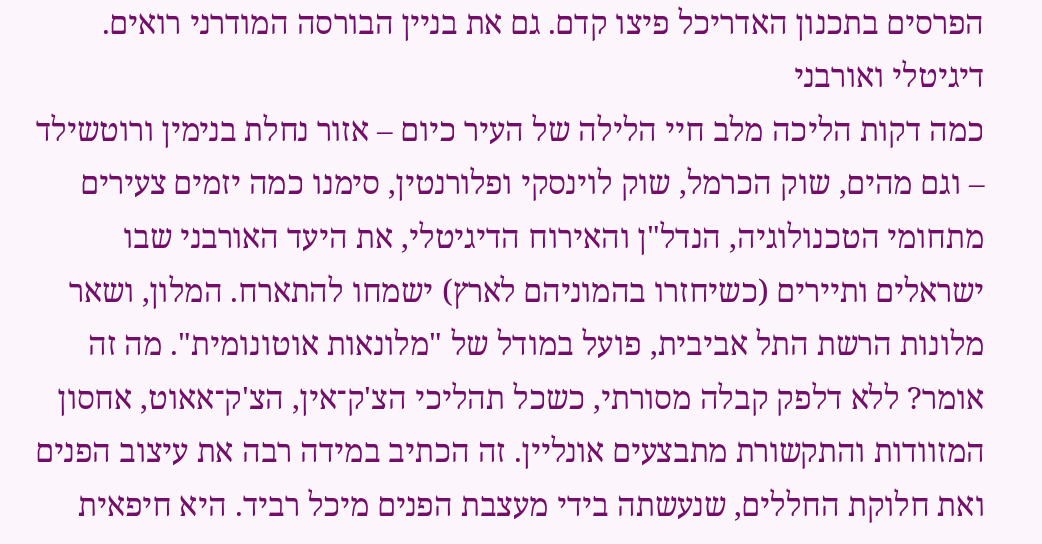הפרסים בתכנון האדריכל פיצו קדם. גם את בניין הבורסה המודרני רואים.
דיגיטלי ואורבני
כמה דקות הליכה מלב חיי הלילה של העיר כיום – אזור נחלת בנימין ורוטשילד – וגם מהים, שוק הכרמל, שוק לוינסקי ופלורנטין, סימנו כמה יזמים צעירים מתחומי הטכנולוגיה, הנדל"ן והאירוח הדיגיטלי, את היעד האורבני שבו ישראלים ותיירים (כשיחזרו בהמוניהם לארץ) ישמחו להתארח. המלון, ושאר מלונות הרשת התל אביבית, פועל במודל של "מלונאות אוטונומית". מה זה אומר? ללא דלפק קבלה מסורתי, כשכל תהליכי הצ'ק־אין, הצ'ק־אאוט, אחסון המזוודות והתקשורת מתבצעים אונליין. זה הכתיב במידה רבה את עיצוב הפנים ואת חלוקת החללים, שנעשתה בידי מעצבת הפנים מיכל רביד. היא חיפאית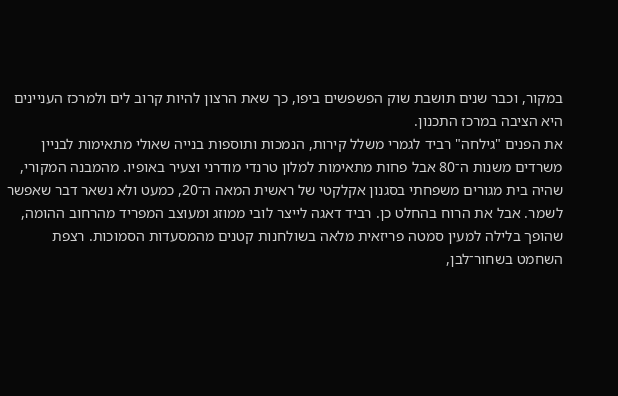במקור, וכבר שנים תושבת שוק הפשפשים ביפו, כך שאת הרצון להיות קרוב לים ולמרכז העניינים היא הציבה במרכז התכנון.
את הפנים "גילחה" רביד לגמרי משלל קירות, הנמכות ותוספות בנייה שאולי מתאימות לבניין משרדים משנות ה־80 אבל פחות מתאימות למלון טרנדי מודרני וצעיר באופיו. מהמבנה המקורי, שהיה בית מגורים משפחתי בסגנון אקלקטי של ראשית המאה ה־20, כמעט ולא נשאר דבר שאפשר לשמר. אבל את הרוח בהחלט כן. רביד דאגה לייצר לובי ממוזג ומעוצב המפריד מהרחוב ההומה, שהופך בלילה למעין סמטה פריזאית מלאה בשולחנות קטנים מהמסעדות הסמוכות. רצפת השחמט בשחור־לבן,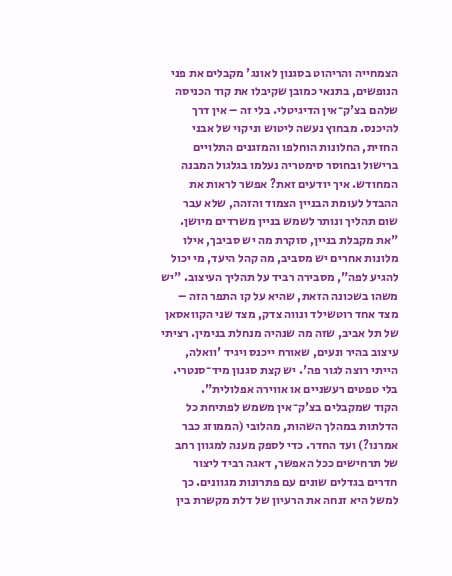הצמחייה והריהוט בסגנון לאונג' מקבלים את פני הנופשים, בתנאי כמובן שקיבלו את קוד הכניסה שלהם בצ'ק־אין הדיגיטלי. בלי זה – אין דרך להיכנס. מבחוץ נעשה ליטוש וניקוי של אבני החזית, החלונות הוחלפו והמזגנים התלויים ברישול ובחוסר סימטריה נעלמו בגלגול המבנה המחודש. איך יודעים זאת? אפשר לראות את ההבדל לעומת הבניין הצמוד והזהה, שלא עבר שום תהליך ונותר לשמש בניין משרדים מיושן.
"את מקבלת בניין, סוקרת מה יש סביבך, אילו מלונות אחרים יש מסביב, מה קהל היעד, מי יכול להגיע לפה", מסבירה רביד על תהליך העיצוב. "יש משהו בשכונה הזאת, שהיא על קו התפר הזה – מצד אחד רוטשילד ונווה צדק, מצד שני הקוואסאן של תל אביב, שזה מה שנהיה מנחלת בנימין. רציתי עיצוב בהיר ונעים, שאורח ייכנס ויגיד 'וואלה, הייתי רוצה לגור פה'. יש קצת סגנון מיד־סנטרי. בלי טפטים רעשניים או אווירה אפלולית".
הקוד שמקבלים בצ'ק־אין משמש לפתיחת כל הדלתות במהלך השהות, מהלובי (הממוזג כבר אמרנו?) ועד החדר. כדי לספק מענה למגוון רחב של תרחישים ככל האפשר, דאגה רביד ליצור חדרים בגדלים שונים עם פתרונות מגוונים. כך למשל היא זנחה את הרעיון של דלת מקשרת בין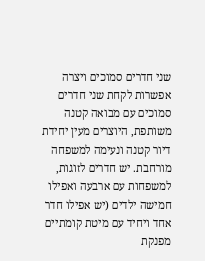שני חדרים סמוכים ויצרה אפשרות לקחת שני חדרים סמוכים עם מבואה קטנה משותפת, היוצרים מעין יחידת דיור קטנה ונעימה למשפחה מורחבת. יש חדרים לזוגות, למשפחות עם ארבעה ואפילו חמישה ילדים (יש אפילו חדר אחד ויחיד עם מיטת קומתיים מפנקת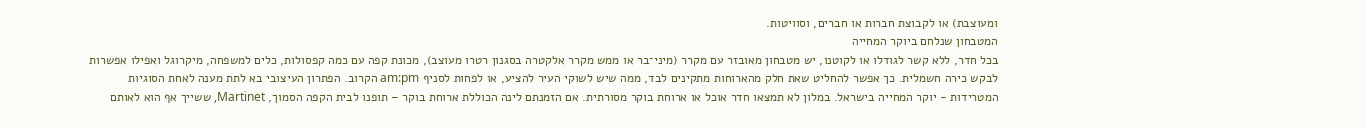ומעוצבת) או לקבוצת חברות או חברים, וסוויטות.
המטבחון שנלחם ביוקר המחייה
בכל חדר, ללא קשר לגודלו או לקוטנו, יש מטבחון מאובזר עם מקרר (מיני־בר או ממש מקרר אלקטרה בסגנון רטרו מעוצב), מכונת קפה עם כמה קפסולות, כלים למשפחה, מיקרוגל ואפילו אפשרות לבקש כירה חשמלית. כך אפשר להחליט שאת חלק מהארוחות מתקינים לבד, ממה שיש לשוקי העיר להציע, או לפחות לסניף am:pm הקרוב. הפתרון העיצובי בא לתת מענה לאחת הסוגיות המטרידות - יוקר המחייה בישראל. במלון לא תמצאו חדר אוכל או ארוחת בוקר מסורתית. אם הזמנתם לינה הכוללת ארוחת בוקר – תופנו לבית הקפה הסמוך, Martinet, ששייך אף הוא לאותם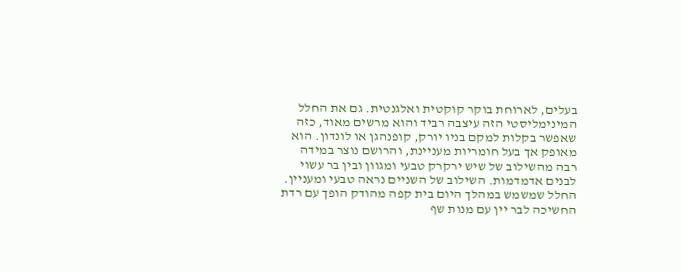בעלים, לארוחת בוקר קוקטית ואלגנטית. גם את החלל המינימליסטי הזה עיצבה רביד והוא מרשים מאוד, כזה שאפשר בקלות למקם בניו יורק, קופנהגן או לונדון. הוא מאופק אך בעל חומריות מעניינת, והרושם נוצר במידה רבה מהשילוב של שיש ירקרק טבעי ומגוון ובין בר עשוי לבנים אדמדמות. השילוב של השניים נראה טבעי ומעניין. החלל שמשמש במהלך היום בית קפה מהודק הופך עם רדת החשיכה לבר יין עם מנות שף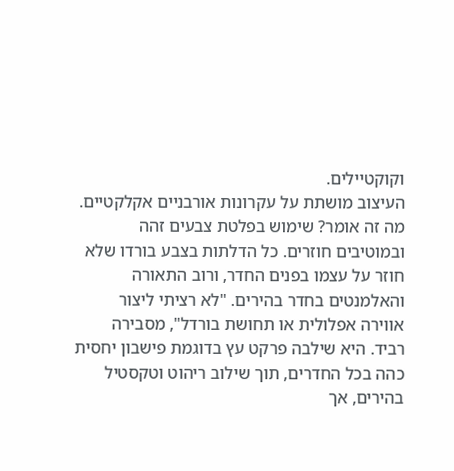וקוקטיילים.
העיצוב מושתת על עקרונות אורבניים אקלקטיים. מה זה אומר? שימוש בפלטת צבעים זהה ובמוטיבים חוזרים. כל הדלתות בצבע בורדו שלא חוזר על עצמו בפנים החדר, ורוב התאורה והאלמנטים בחדר בהירים. "לא רציתי ליצור אווירה אפלולית או תחושת בורדל", מסבירה רביד. היא שילבה פרקט עץ בדוגמת פישבון יחסית כהה בכל החדרים, תוך שילוב ריהוט וטקסטיל בהירים, אך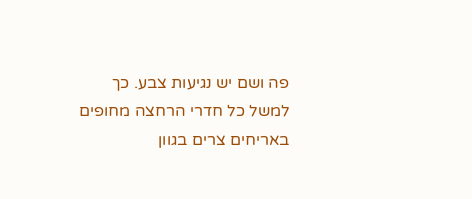פה ושם יש נגיעות צבע. כך למשל כל חדרי הרחצה מחופים באריחים צרים בגוון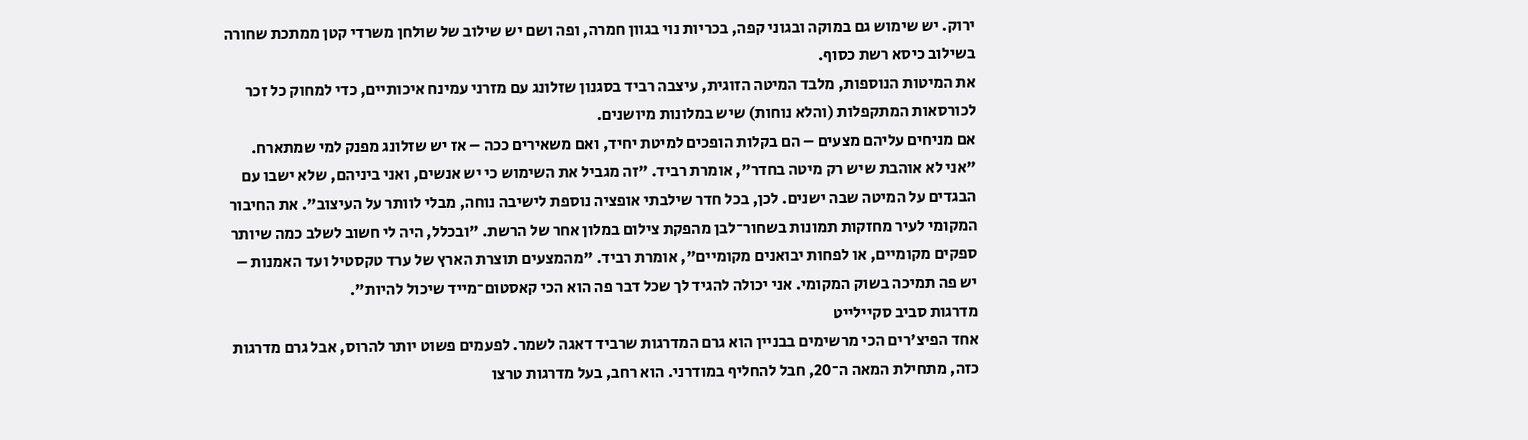ירוק. יש שימוש גם במוקה ובגוני קפה, בכריות נוי בגוון חמרה, ופה ושם יש שילוב של שולחן משרדי קטן ממתכת שחורה בשילוב כיסא רשת כסוף.
את המיטות הנוספות, מלבד המיטה הזוגית, עיצבה רביד בסגנון שזלונג עם מזרני עמינח איכותיים, כדי למחוק כל זכר לכורסאות המתקפלות (והלא נוחות) שיש במלונות מיושנים.
אם מניחים עליהם מצעים – הם בקלות הופכים למיטת יחיד, ואם משאירים ככה – אז יש שזלונג מפנק למי שמתארח. "אני לא אוהבת שיש רק מיטה בחדר", אומרת רביד. "זה מגביל את השימוש כי יש אנשים, ואני ביניהם, שלא ישבו עם הבגדים על המיטה שבה ישנים. לכן, בכל חדר שילבתי אופציה נוספת לישיבה נוחה, מבלי לוותר על העיצוב". את החיבור המקומי לעיר מחזקות תמונות בשחור־לבן מהפקת צילום במלון אחר של הרשת. "ובכלל, היה לי חשוב לשלב כמה שיותר ספקים מקומיים, או לפחות יבואנים מקומיים", אומרת רביד. "מהמצעים תוצרת הארץ של ערד טקסטיל ועד האמנות – יש פה תמיכה בשוק המקומי. אני יכולה להגיד לך שכל דבר פה הוא הכי קאסטום־מייד שיכול להיות".
מדרגות סביב סקיילייט
אחד הפיצ'רים הכי מרשימים בבניין הוא גרם המדרגות שרביד דאגה לשמר. לפעמים פשוט יותר להרוס, אבל גרם מדרגות כזה, מתחילת המאה ה־20, חבל להחליף במודרני. הוא רחב, בעל מדרגות טרצו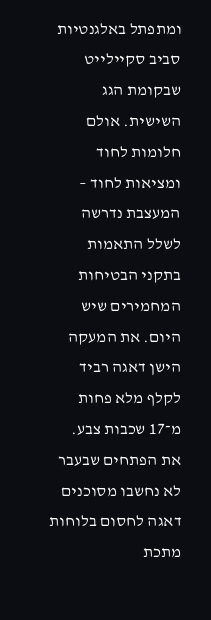ומתפתל באלגנטיות סביב סקיילייט שבקומת הגג השישית. אולם חלומות לחוד ומציאות לחוד – המעצבת נדרשה לשלל התאמות בתקני הבטיחות המחמירים שיש היום. את המעקה הישן דאגה רביד לקלף מלא פחות מ־17 שכבות צבע. את הפתחים שבעבר לא נחשבו מסוכנים דאגה לחסום בלוחות מתכת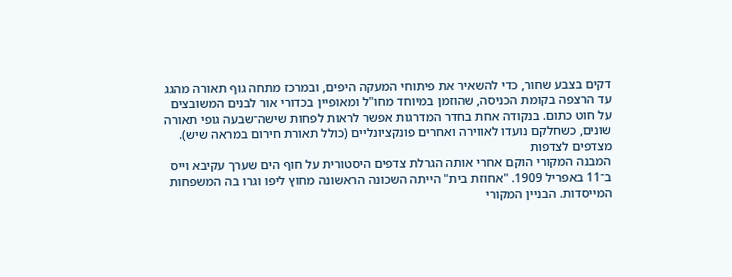דקים בצבע שחור, כדי להשאיר את פיתוחי המעקה היפים, ובמרכז מתחה גוף תאורה מהגג עד הרצפה בקומת הכניסה, שהוזמן במיוחד מחו"ל ומאופיין בכדורי אור לבנים המשובצים על חוט כתום. בנקודה אחת בחדר המדרגות אפשר לראות לפחות שישה־שבעה גופי תאורה שונים, כשחלקם נועדו לאווירה ואחרים פונקציונליים (כולל תאורת חירום במראה שיש).
מצדפים לצדפות
המבנה המקורי הוקם אחרי אותה הגרלת צדפים היסטורית על חוף הים שערך עקיבא וייס ב־11 באפריל 1909. "אחוזת בית" הייתה השכונה הראשונה מחוץ ליפו וגרו בה המשפחות המייסדות. הבניין המקורי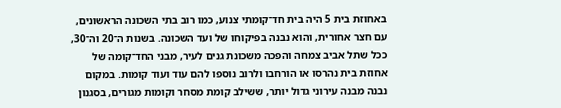באחוזת בית 5 היה בית חד־קומתי צנוע, כמו רוב בתי השכונה הראשונים, עם חצר אחורית, והוא נבנה בפיקוחו של ועד השכונה. בשנות ה־20 וה־30, ככל שתל אביב צמחה והפכה משכונת גנים לעיר, מבני החד־קומה של אחוזת בית נהרסו או הורחבו ולרוב נוספו להם עוד ועוד קומות. במקום נבנה מבנה עירוני גדול יותר, ששילב קומת מסחר וקומות מגורים, בסגנון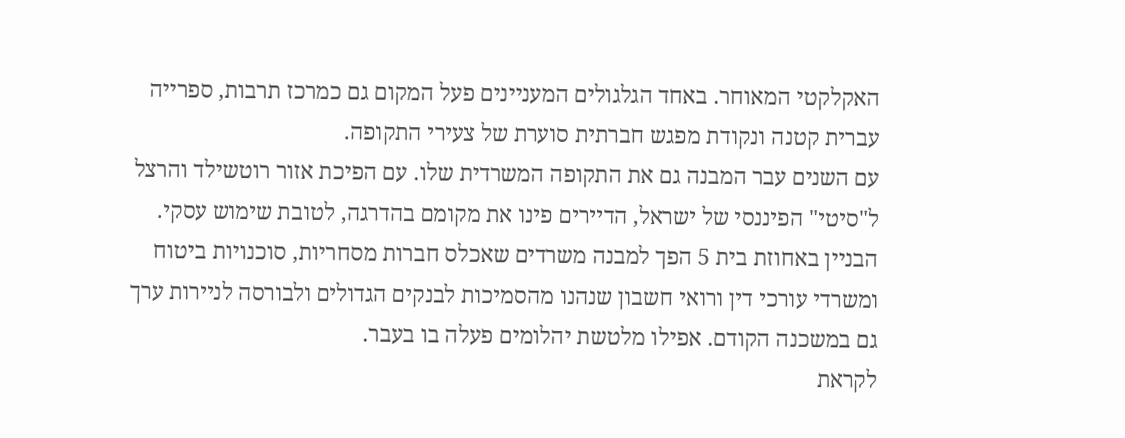האקלקטי המאוחר. באחד הגלגולים המעניינים פעל המקום גם כמרכז תרבות, ספרייה עברית קטנה ונקודת מפגש חברתית סוערת של צעירי התקופה.
עם השנים עבר המבנה גם את התקופה המשרדית שלו. עם הפיכת אזור רוטשילד והרצל ל"סיטי" הפיננסי של ישראל, הדיירים פינו את מקומם בהדרגה, לטובת שימוש עסקי. הבניין באחוזת בית 5 הפך למבנה משרדים שאכלס חברות מסחריות, סוכנויות ביטוח ומשרדי עורכי דין ורואי חשבון שנהנו מהסמיכות לבנקים הגדולים ולבורסה לניירות ערך גם במשכנה הקודם. אפילו מלטשת יהלומים פעלה בו בעבר.
לקראת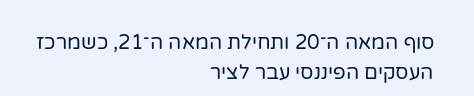סוף המאה ה־20 ותחילת המאה ה־21, כשמרכז העסקים הפיננסי עבר לציר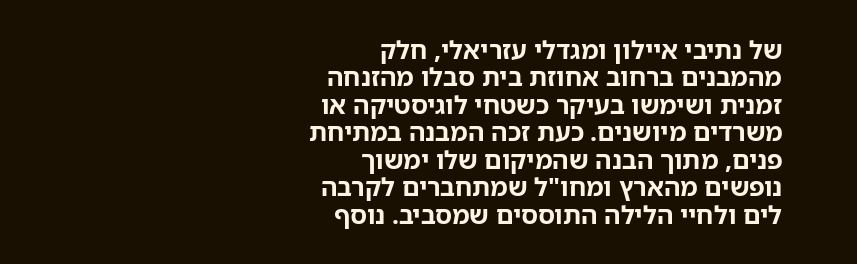של נתיבי איילון ומגדלי עזריאלי, חלק מהמבנים ברחוב אחוזת בית סבלו מהזנחה זמנית ושימשו בעיקר כשטחי לוגיסטיקה או משרדים מיושנים. כעת זכה המבנה במתיחת פנים, מתוך הבנה שהמיקום שלו ימשוך נופשים מהארץ ומחו"ל שמתחברים לקרבה לים ולחיי הלילה התוססים שמסביב. נוסף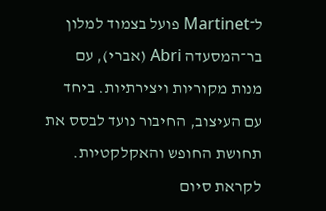ל־Martinet פועל בצמוד למלון בר־המסעדה Abri (אברי), עם מנות מקוריות ויצירתיות. ביחד עם העיצוב, החיבור נועד לבסס את תחושת החופש והאקלקטיות. לקראת סיום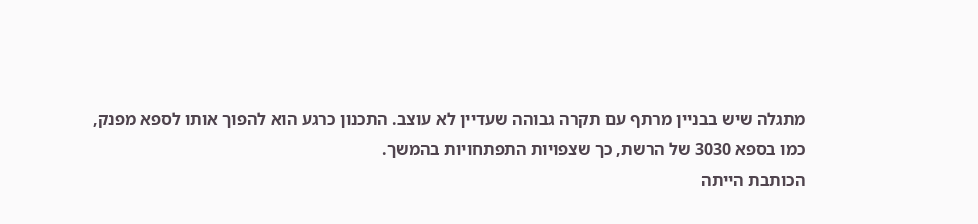מתגלה שיש בבניין מרתף עם תקרה גבוהה שעדיין לא עוצב. התכנון כרגע הוא להפוך אותו לספא מפנק, כמו בספא 3030 של הרשת, כך שצפויות התפתחויות בהמשך.
הכותבת הייתה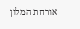אורחת המלון